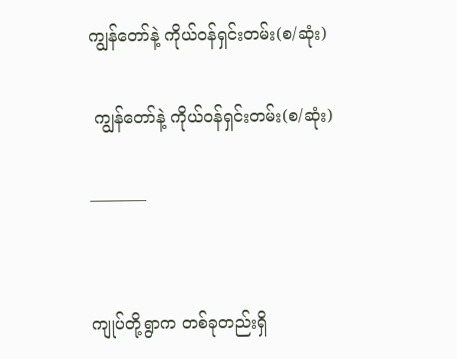ကျွန်တော်နဲ့ ကိုယ်ဝန်ရှင်းတမ်း(စ/ဆုံး)

 ကျွန်တော်နဲ့ ကိုယ်ဝန်ရှင်းတမ်း(စ/ဆုံး)

———–


ကျုပ်တို့ရွာက တစ်ခုတည်းရှိ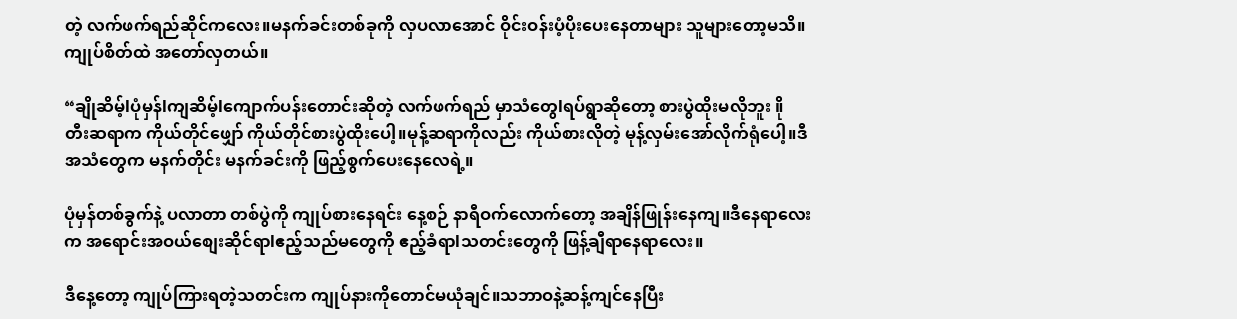တဲ့ လက်ဖက်ရည်ဆိုင်ကလေး။မနက်ခင်းတစ်ခုကို လှပလာအောင် ဝိုင်းဝန်းပံ့ပိုးပေးနေတာများ သူများတော့မသိ။ကျုပ်စိတ်ထဲ အတော်လှတယ်။

“ချိုဆိမ့်lပုံမှန်lကျဆိမ့်lကျောက်ပန်းတောင်းဆိုတဲ့ လက်ဖက်ရည် မှာသံတွေlရပ်ရွာဆိုတော့ စားပွဲထိုးမလိုဘူး ။ို တီးဆရာက ကိုယ်တိုင်ဖျှော် ကိုယ်တိုင်စားပွဲထိုးပေါ့။မုန့်ဆရာကိုလည်း ကိုယ်စားလိုတဲ့ မုန့်လှမ်းအော်လိုက်ရုံပေါ့။ဒီအသံတွေက မနက်တိုင်း မနက်ခင်းကို ဖြည့်စွက်ပေးနေလေရဲ့။

ပုံမှန်တစ်ခွက်နဲ့ ပလာတာ တစ်ပွဲကို ကျုပ်စားနေရင်း နေ့စဉ် နာရီဝက်လောက်တော့ အချိန်ဖြုန်းနေကျ။ဒီနေရာလေးက အရောင်းအဝယ်စျေးဆိုင်ရာlဧည့်သည်မတွေကို ဧည့်ခံရာlသတင်းတွေကို ဖြန့်ချီရာနေရာလေး။

ဒီနေ့တော့ ကျုပ်ကြားရတဲ့သတင်းက ကျုပ်နားကိုတောင်မယုံချင်။သဘာဝနဲ့ဆန့်ကျင်နေပြီး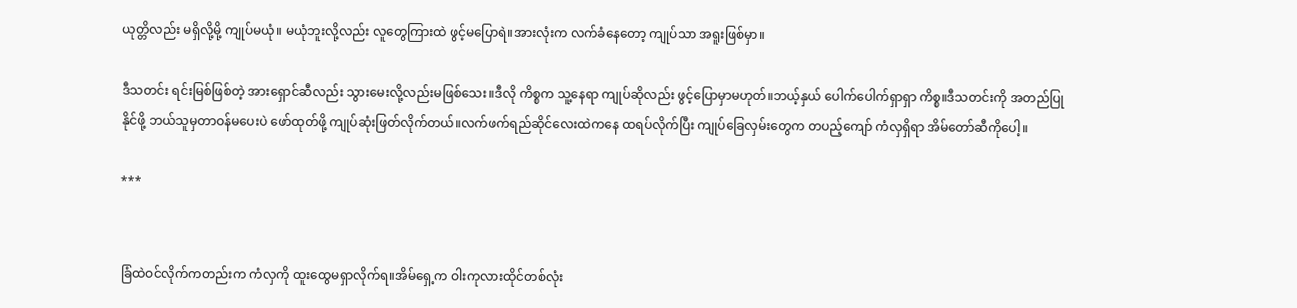ယုတ္တိလည်း မရှိလို့မို့ ကျုပ်မယုံ။ မယုံဘူးလို့လည်း လူတွေကြားထဲ ဖွင့်မပြောရဲ။အားလုံးက လက်ခံနေတော့ ကျုပ်သာ အရူးဖြစ်မှာ။

ဒီသတင်း ရင်းမြစ်ဖြစ်တဲ့ အားရှောင်ဆီလည်း သွားမေးလို့လည်းမဖြစ်သေး။ဒီလို ကိစ္စက သူ့နေရာ ကျုပ်ဆိုလည်း ဖွင့်ပြောမှာမဟုတ်။ဘယ့်နှယ် ပေါက်ပေါက်ရှာရှာ ကိစ္စ။ဒီသတင်းကို အတည်ပြုနိုင်ဖို့ ဘယ်သူမှတာဝန်မပေးပဲ ဖော်ထုတ်ဖို့ ကျုပ်ဆုံးဖြတ်လိုက်တယ်။လက်ဖက်ရည်ဆိုင်လေးထဲကနေ ထရပ်လိုက်ပြီး ကျုပ်ခြေလှမ်းတွေက တပည့်ကျော် ကံလှရှိရာ အိမ်တော်ဆီကိုပေါ့။

***


ခြံထဲဝင်လိုက်ကတည်းက ကံလှကို ထူးထွေမရှာလိုက်ရ။အိမ်ရှေ့က ဝါးကုလားထိုင်တစ်လုံး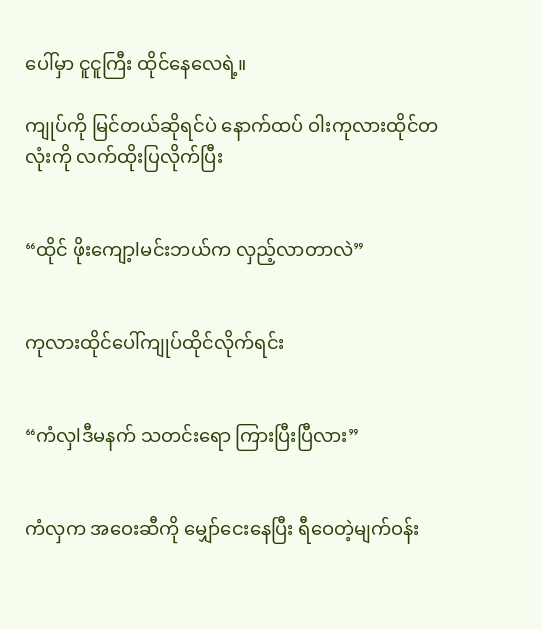ပေါ်မှာ ငူငူကြီး ထိုင်နေလေရဲ့။

ကျုပ်ကို မြင်တယ်ဆိုရင်ပဲ နောက်ထပ် ဝါးကုလားထိုင်တလုံးကို လက်ထိုးပြလိုက်ပြီး


“ထိုင် ဖိုးကျော့lမင်းဘယ်က လှည့်လာတာလဲ”


ကုလားထိုင်ပေါ်ကျုပ်ထိုင်လိုက်ရင်း


“ကံလှlဒီမနက် သတင်းရော ကြားပြီးပြီလား”


ကံလှက အဝေးဆီကို မျှော်ငေးနေပြီး ရီဝေတဲ့မျက်ဝန်း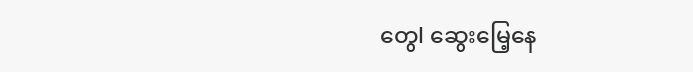တွေl ဆွေးမြေ့နေ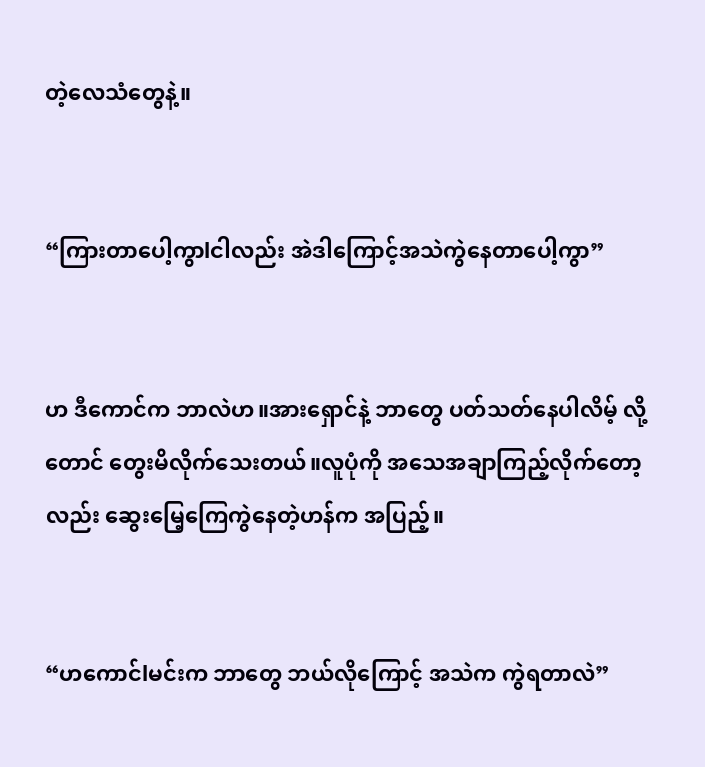တဲ့လေသံတွေနဲ့။


“ကြားတာပေါ့ကွာlငါလည်း အဲဒါကြောင့်အသဲကွဲနေတာပေါ့ကွာ”


ဟ ဒီကောင်က ဘာလဲဟ။အားရှောင်နဲ့ ဘာတွေ ပတ်သတ်နေပါလိမ့် လို့တောင် တွေးမိလိုက်သေးတယ်။လူပုံကို အသေအချာကြည့်လိုက်တော့လည်း ဆွေးမြေ့ကြေကွဲနေတဲ့ဟန်က အပြည့်။


“ဟကောင်lမင်းက ဘာတွေ ဘယ်လိုကြောင့် အသဲက ကွဲရတာလဲ”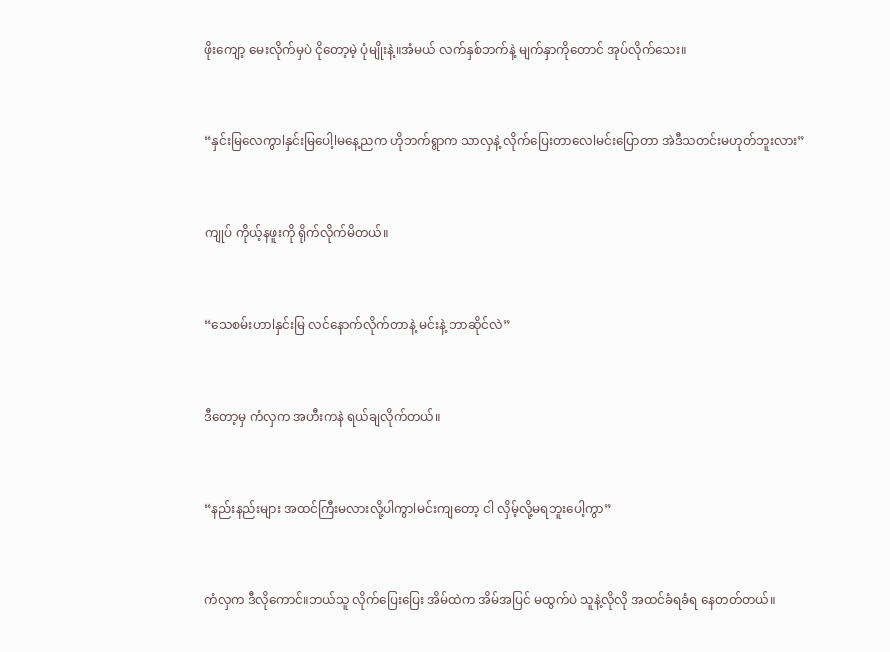ဖိုးကျော့ မေးလိုက်မှပဲ ငိုတော့မဲ့ ပုံမျိုးနဲ့။အံမယ် လက်နှစ်ဘက်နဲ့ မျက်နှာကိုတောင် အုပ်လိုက်သေး။


“နှင်းမြလေကွာlနှင်းမြပေါ့lမနေ့ညက ဟိုဘက်ရွာက သာလှနဲ့ လိုက်ပြေးတာလေlမင်းပြောတာ အဲဒီသတင်းမဟုတ်ဘူးလား”


ကျုပ် ကိုယ့်နဖူးကို ရိုက်လိုက်မိတယ်။


“သေစမ်းဟာlနှင်းမြ လင်နောက်လိုက်တာနဲ့ မင်းနဲ့ ဘာဆိုင်လဲ”


ဒီတော့မှ ကံလှက အဟီးကနဲ ရယ်ချလိုက်တယ်။


“နည်းနည်းများ အထင်ကြီးမလားလို့ပါကွာlမင်းကျတော့ ငါ လှိမ့်လို့မရဘူးပေါ့ကွာ”


ကံလှက ဒီလိုကောင်။ဘယ်သူ လိုက်ပြေးပြေး အိမ်ထဲက အိမ်အပြင် မထွက်ပဲ သူနဲ့လိုလို အထင်ခံရခံရ နေတတ်တယ်။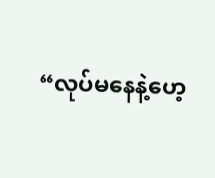“လုပ်မနေနဲ့ဟေ့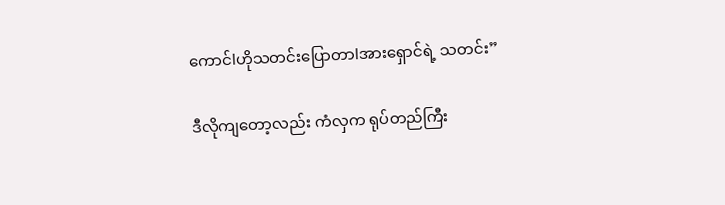ကောင်lဟိုသတင်းပြောတာlအားရှောင်ရဲ့ သတင်း”

ဒီလိုကျတော့လည်း ကံလှက ရုပ်တည်ကြီး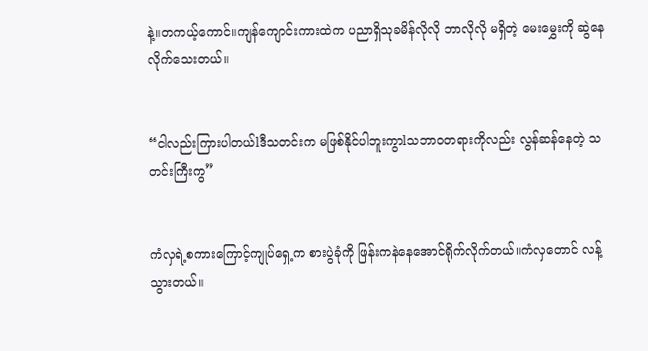နဲ့။တကယ့်ကောင်။ကျန်ကျောင်းကားထဲက ပညာရှိသုခမိန်လိုလို ဘာလိုလို မရှိတဲ့ မေးမွှေးကို ဆွဲနေလိုက်သေးတယ်။


“ငါလည်းကြားပါတယ်lဒီသတင်းက မဖြစ်နိုင်ပါဘူးကွာlသဘာဝတရားကိုလည်း လွန်ဆန်နေတဲ့ သတင်းကြီးကွ”


ကံလှရဲ့စကားကြောင့်ကျုပ်ရှေ့က စားပွဲခုံကို ဖြန်းကနဲနေအောင်ရိုက်လိုက်တယ်။ကံလှတောင် လန့်သွားတယ်။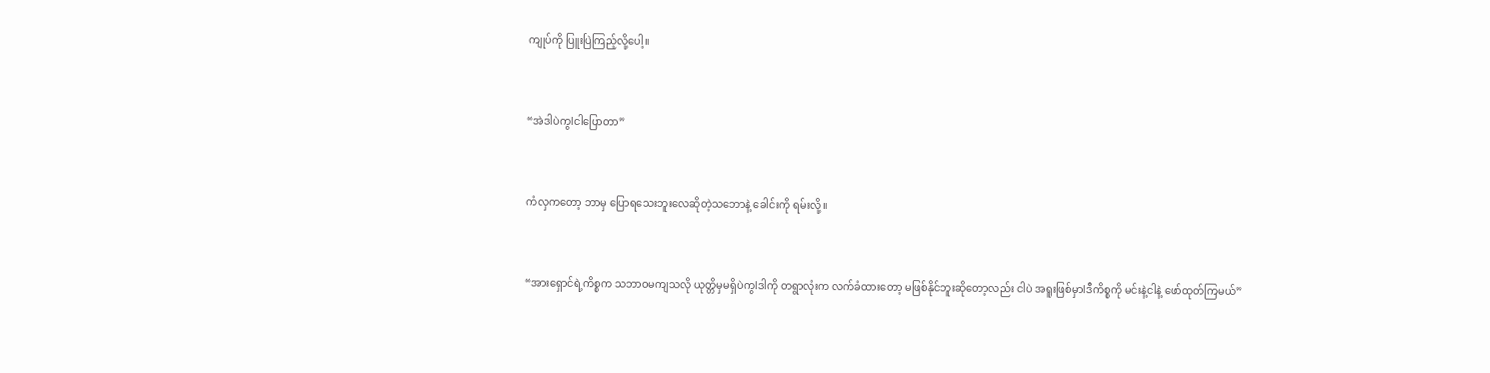ကျုပ်ကို ပြူးပြဲကြည့်လို့ပေါ့။


“အဲဒါပဲကွlငါပြောတာ”


ကံလှကတော့ ဘာမှ ပြောရသေးဘူးလေဆိုတဲ့သဘောနဲ့ ခေါင်းကို ရမ်းလို့။


“အားရှောင်ရဲ့ကိစ္စက သဘာဝမကျသလို ယုတ္တိမှမရှိပဲကွlဒါကို တရွာလုံးက လက်ခံထားတော့ မဖြစ်နိုင်ဘူးဆိုတော့လည်း ငါပဲ အရူးဖြစ်မှာlဒီကိစ္စကို မင်းနဲ့ငါနဲ့ ဖော်ထုတ်ကြမယ်”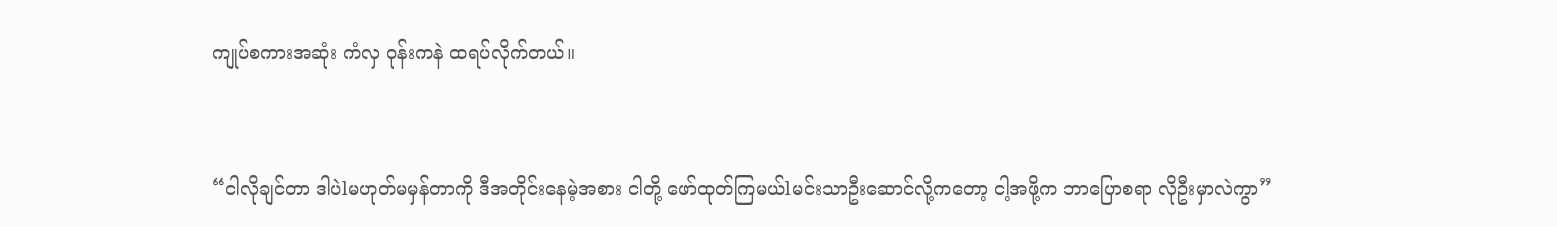ကျုပ်စကားအဆုံး ကံလှ ဝုန်းကနဲ ထရပ်လိုက်တယ်။


“ငါလိုချင်တာ ဒါပဲlမဟုတ်မမှန်တာကို ဒီအတိုင်းနေမဲ့အစား ငါတို့ ဖော်ထုတ်ကြမယ်lမင်းသာဦးဆောင်လို့ကတော့ ငါ့အဖို့က ဘာပြောစရာ လိုဦးမှာလဲကွာ”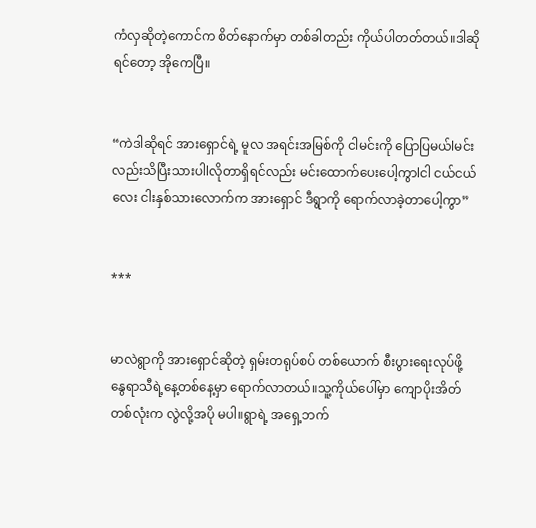ကံလှဆိုတဲ့ကောင်က စိတ်နောက်မှာ တစ်ခါတည်း ကိုယ်ပါတတ်တယ်။ဒါဆိုရင်တော့ အိုကေပြီ။


“ကဲဒါဆိုရင် အားရှောင်ရဲ့ မူလ အရင်းအမြစ်ကို ငါမင်းကို ပြောပြမယ်lမင်းလည်းသိပြီးသားပါlလိုတာရှိရင်လည်း မင်းထောက်ပေးပေါ့ကွာlငါ ငယ်ငယ်လေး ငါးနှစ်သားလောက်က အားရှောင် ဒီရွာကို ရောက်လာခဲ့တာပေါ့ကွာ”


***


မာလဲရွာကို အားရှောင်ဆိုတဲ့ ရှမ်းတရုပ်စပ် တစ်ယောက် စီးပွားရေးလုပ်ဖို့ နွေရာသီရဲ့နေ့တစ်နေ့မှာ ရောက်လာတယ်။သူ့ကိုယ်ပေါ်မှာ ကျောပိုးအိတ်တစ်လုံးက လွဲလို့အပို မပါ။ရွာရဲ့ အရှေ့ဘက်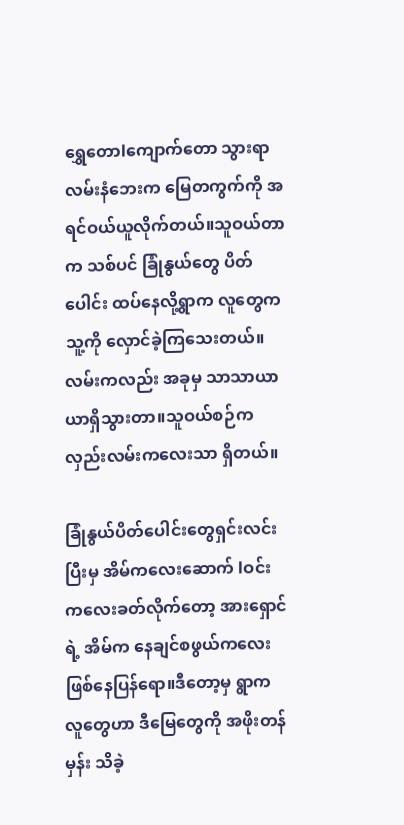ရွှေတောlကျောက်တော သွားရာလမ်းနံဘေးက မြေတကွက်ကို အရင်ဝယ်ယူလိုက်တယ်။သူဝယ်တာက သစ်ပင် ခြုံနွယ်တွေ ပိတ်ပေါင်း ထပ်နေလို့ရွာက လူတွေက သူ့ကို လှောင်ခဲ့ကြသေးတယ်။လမ်းကလည်း အခုမှ သာသာယာယာရှိသွားတာ။သူဝယ်စဉ်က လှည်းလမ်းကလေးသာ ရှိတယ်။

ခြုံနွယ်ပိတ်ပေါင်းတွေရှင်းလင်းပြီးမှ အိမ်ကလေးဆောက် lဝင်းကလေးခတ်လိုက်တော့ အားရှောင်ရဲ့ အိမ်က နေချင်စဖွယ်ကလေး ဖြစ်နေပြန်ရော။ဒီတော့မှ ရွာက လူတွေဟာ ဒီမြေတွေကို အဖိုးတန်မှန်း သိခဲ့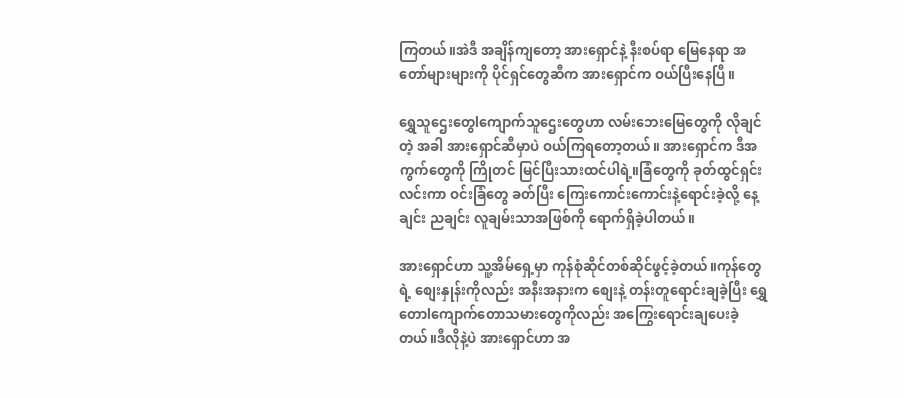ကြတယ်။အဲဒီ အချိန်ကျတော့ အားရှောင်နဲ့ နီးစပ်ရာ မြေနေရာ အတော်များများကို ပိုင်ရှင်တွေဆီက အားရှောင်က ဝယ်ပြီးနေပြီ။

ရွှေသူဌေးတွေlကျောက်သူဌေးတွေဟာ လမ်းဘေးမြေတွေကို လိုချင်တဲ့ အခါ အားရှောင်ဆီမှာပဲ ဝယ်ကြရတော့တယ်။ အားရှောင်က ဒီအကွက်တွေကို ကြိုတင် မြင်ပြီးသားထင်ပါရဲ့။ခြံတွေကို ခုတ်ထွင်ရှင်းလင်းကာ ဝင်းခြံတွေ ခတ်ပြီး ကြေးကောင်းကောင်းနဲ့ရောင်းခဲ့လို့ နေ့ချင်း ညချင်း လူချမ်းသာအဖြစ်ကို ရောက်ရှိခဲ့ပါတယ်။

အားရှောင်ဟာ သူ့အိမ်ရှေ့မှာ ကုန်စုံဆိုင်တစ်ဆိုင်ဖွင့်ခဲ့တယ်။ကုန်တွေရဲ့ စျေးနှုန်းကိုလည်း အနီးအနားက စျေးနဲ့ တန်းတူရောင်းချခဲ့ပြီး ရွှေတောlကျောက်တောသမားတွေကိုလည်း အကြွေးရောင်းချပေးခဲ့တယ်။ဒီလိုနဲ့ပဲ အားရှောင်ဟာ အ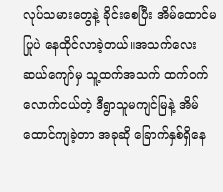လုပ်သမားတွေနဲ့ ခိုင်းစေပြီး အိမ်ထောင်မပြုပဲ နေထိုင်လာခဲ့တယ်။အသက်လေးဆယ်ကျော်မှ သူ့ထက်အသက် ထက်ဝက်လောက်ငယ်တဲ့ ဒီရွာသူမကျင်မြနဲ့ အိမ်ထောင်ကျခဲ့တာ အခုဆို ခြောက်နှစ်ရှိနေ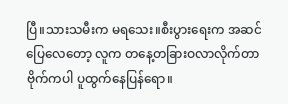ပြီ။သားသမီးက မရသေး။စီးပွားရေးက အဆင်ပြေလေတော့ လူက တနေ့တခြားဝလာလိုက်တာ ဗိုက်ကပါ ပူထွက်နေပြန်ရော။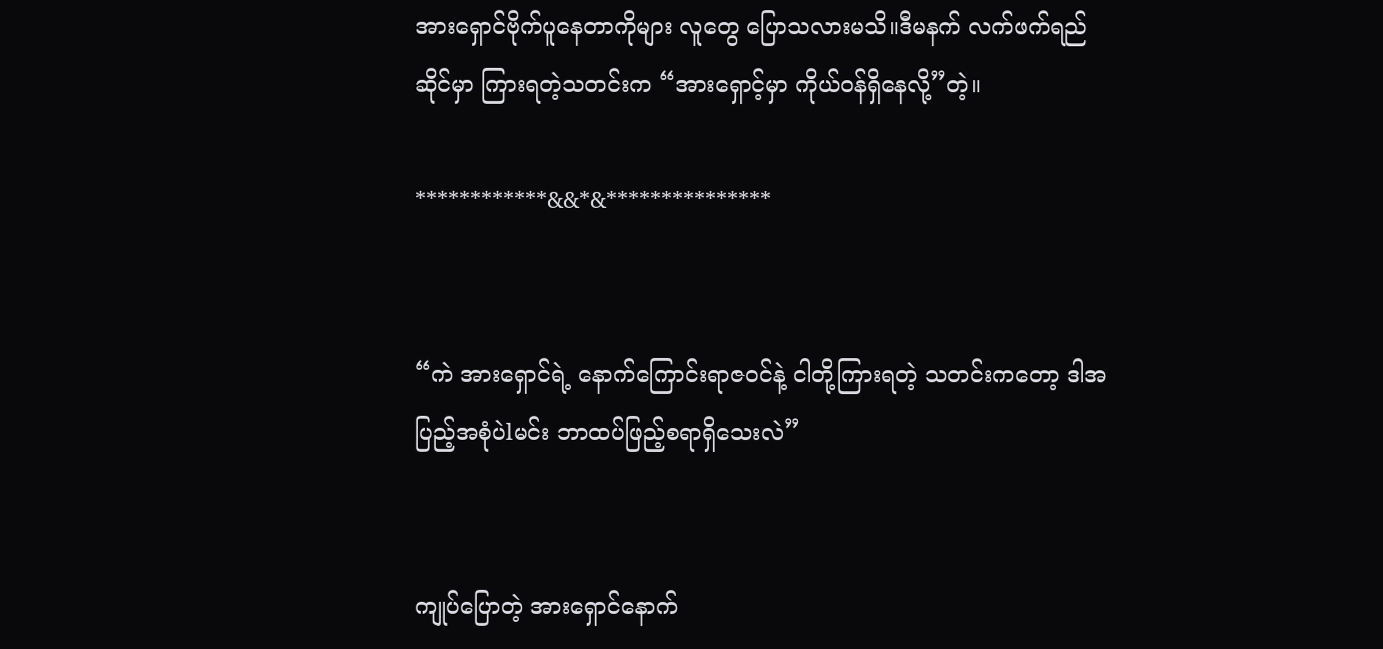အားရှောင်ဗိုက်ပူနေတာကိုများ လူတွေ ပြောသလားမသိ။ဒီမနက် လက်ဖက်ရည်ဆိုင်မှာ ကြားရတဲ့သတင်းက “အားရှောင့်မှာ ကိုယ်ဝန်ရှိနေလို့”တဲ့။

************&&*&***************


“ကဲ အားရှောင်ရဲ့ နောက်ကြောင်းရာဇဝင်နဲ့ ငါတို့ကြားရတဲ့ သတင်းကတော့ ဒါအပြည့်အစုံပဲlမင်း ဘာထပ်ဖြည့်စရာရှိသေးလဲ”


ကျုပ်ပြောတဲ့ အားရှောင်နောက်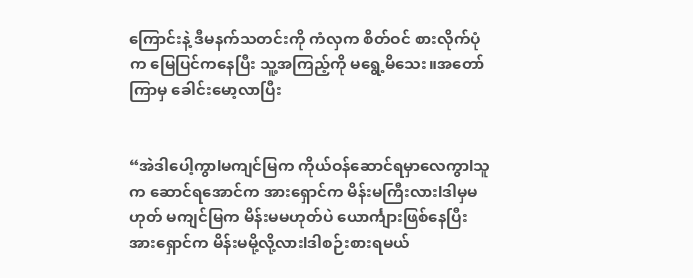ကြောင်းနဲ့ ဒီမနက်သတင်းကို ကံလှက စိတ်ဝင် စားလိုက်ပုံက မြေပြင်ကနေပြီး သူ့အကြည့်ကို မရွေ့မိသေး။အတော်ကြာမှ ခေါင်းမော့လာပြီး


“အဲဒါပေါ့ကွာlမကျင်မြက ကိုယ်ဝန်ဆောင်ရမှာလေကွာlသူက ဆောင်ရအောင်က အားရှောင်က မိန်းမကြီးလားlဒါမှမဟုတ် မကျင်မြက မိန်းမမဟုတ်ပဲ ယောင်္ကျားဖြစ်နေပြီး အားရှောင်က မိန်းမမို့လို့လားlဒါစဉ်းစားရမယ်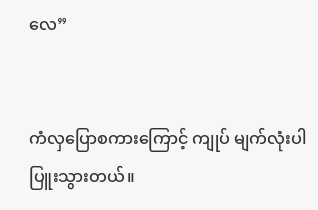လေ”


ကံလှပြောစကားကြောင့် ကျုပ် မျက်လုံးပါပြူးသွားတယ်။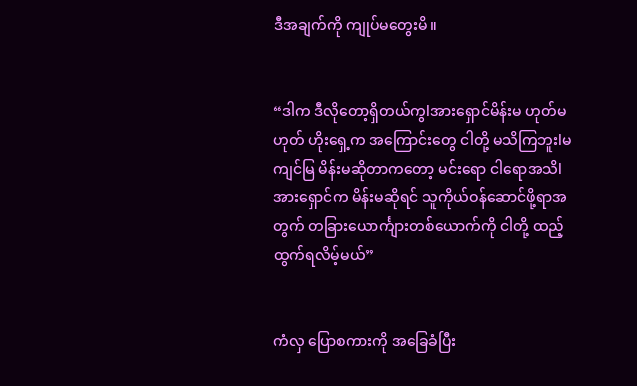ဒီအချက်ကို ကျုပ်မတွေးမိ။


“ဒါက ဒီလိုတော့ရှိတယ်ကွlအားရှောင်မိန်းမ ဟုတ်မဟုတ် ဟိုးရှေ့က အကြောင်းတွေ ငါတို့ မသိကြဘူးlမကျင်မြ မိန်းမဆိုတာကတော့ မင်းရော ငါရောအသိlအားရှောင်က မိန်းမဆိုရင် သူကိုယ်ဝန်ဆောင်ဖို့ရာအတွက် တခြားယောင်္ကျားတစ်ယောက်ကို ငါတို့ ထည့်ထွက်ရလိမ့်မယ်”


ကံလှ ပြောစကားကို အခြေခံပြီး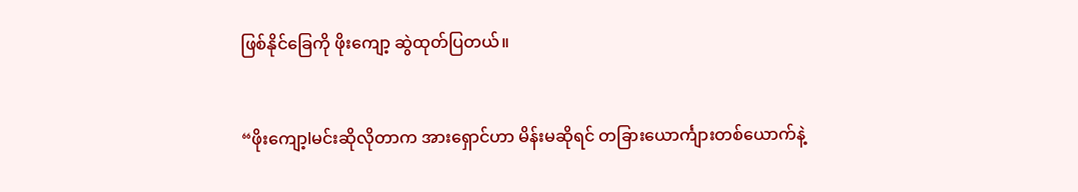ဖြစ်နိုင်ခြေကို ဖိုးကျော့ ဆွဲထုတ်ပြတယ်။


“ဖိုးကျော့lမင်းဆိုလိုတာက အားရှောင်ဟာ မိန်းမဆိုရင် တခြားယောင်္ကျားတစ်ယောက်နဲ့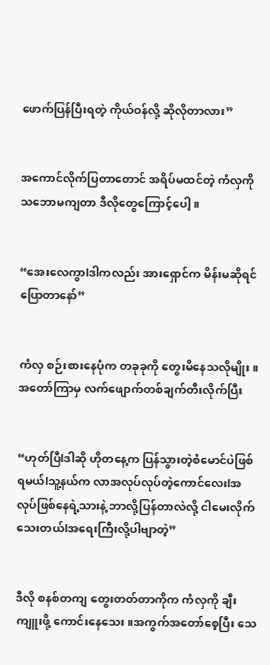ဖောက်ပြန်ပြီးရတဲ့ ကိုယ်ဝန်လို့ ဆိုလိုတာလား”


အကောင်လိုက်ပြတာတောင် အရိပ်မထင်တဲ့ ကံလှကို သဘောမကျတာ ဒီလိုတွေကြောင့်ပေါ့။


“အေးလေကွာlဒါကလည်း အားရှောင်က မိန်းမဆိုရင်ပြောတာနော်”


ကံလှ စဉ်းစားနေပုံက တခုခုကို တွေးမိနေသလိုမျိုး။အတော်ကြာမှ လက်ဖျောက်တစ်ချက်တီးလိုက်ပြီး


“ဟုတ်ပြီlဒါဆို ဟိုတနေ့က ပြန်သွားတဲ့စံမောင်ပဲဖြစ်ရမယ်lသူ့နယ်က လာအလုပ်လုပ်တဲ့ကောင်လေးlအလုပ်ဖြစ်နေရဲ့သားနဲ့ ဘာလို့ပြန်တာလဲလို့ ငါမေးလိုက်သေးတယ်lအရေးကြီးလို့ပါဗျာတဲ့”


ဒီလို စနစ်တကျ တွေးတတ်တာကိုက ကံလှကို ချီးကျူးဖို့ ကောင်းနေသေး။အကွက်အတော်စေ့ပြီး သေ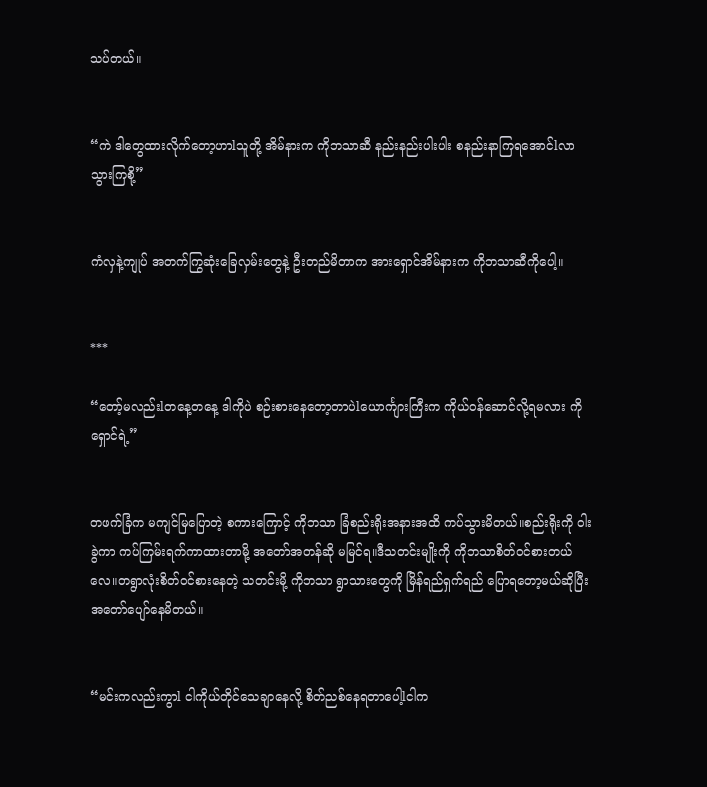သပ်တယ်။


“ကဲ ဒါတွေထားလိုက်တော့ဟာlသူတို့ အိမ်နားက ကိုဘသာဆီ နည်းနည်းပါးပါး စနည်းနာကြရအောင်lလာ သွားကြစို့”


ကံလှနဲ့ကျုပ် အတက်ကြွဆုံးခြေလှမ်းတွေနဲ့ ဦးတည်မိတာက အားရှောင်အိမ်နားက ကိုဘသာဆီကိုပေါ့။


***

“တော့်မလည်းlတနေ့တနေ့ ဒါကိုပဲ စဉ်းစားနေတော့တာပဲlယောင်္ကျားကြီးက ကိုယ်ဝန်ဆောင်လို့ရမလား ကိုရှောင်ရဲ့”


တဖက်ခြံက မကျင်မြပြောတဲ့ စကားကြောင့် ကိုဘသာ ခြံစည်းရိုးအနားအထိ ကပ်သွားမိတယ်။စည်းရိုးကို ဝါးခွဲကာ ကပ်ကြမ်းရက်ကာထားတာမို့ အတော်အတန်ဆို မမြင်ရ။ဒီသတင်းမျိုးကို ကိုဘသာစိတ်ဝင်စားတယ်လေ။တရွာလုံးစိတ်ဝင်စားနေတဲ့ သတင်းမို့ ကိုဘသာ ရွာသားတွေကို မြိန်ရည်ရှက်ရည် ပြောရတော့မယ်ဆိုပြီး အတော်ပျော်နေမိတယ်။


“မင်းကလည်းကွာl ငါကိုယ်တိုင်သေချာနေလို့ စိတ်ညစ်နေရတာပေါ့lငါက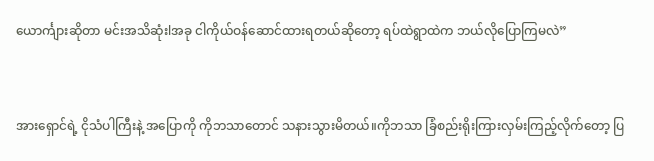ယောင်္ကျားဆိုတာ မင်းအသိဆုံးlအခု ငါကိုယ်ဝန်ဆောင်ထားရတယ်ဆိုတော့ ရပ်ထဲရွာထဲက ဘယ်လိုပြောကြမလဲ”


အားရှောင်ရဲ့ ငိုသံပါကြီးနဲ့ အပြောကို ကိုဘသာတောင် သနားသွားမိတယ်။ကိုဘသာ ခြံစည်းရိုးကြားလှမ်းကြည့်လိုက်တော့ ပြ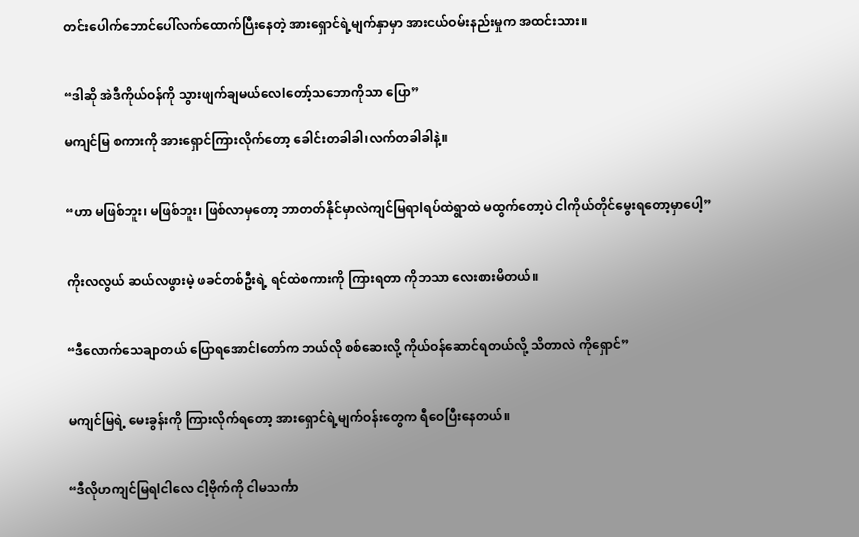တင်းပေါက်ဘောင်ပေါ်လက်ထောက်ပြီးနေတဲ့ အားရှောင်ရဲ့မျက်နှာမှာ အားငယ်ဝမ်းနည်းမှုက အထင်းသား။


“ဒါဆို အဲဒီကိုယ်ဝန်ကို သွားဖျက်ချမယ်လေlတော့်သဘောကိုသာ ပြော”

မကျင်မြ စကားကို အားရှောင်ကြားလိုက်တော့ ခေါင်းတခါခါ၊လက်တခါခါနဲ့။


“ဟာ မဖြစ်ဘူး၊ မဖြစ်ဘူး၊ ဖြစ်လာမှတော့ ဘာတတ်နိုင်မှာလဲကျင်မြရာlရပ်ထဲရွာထဲ မထွက်တော့ပဲ ငါကိုယ်တိုင်မွေးရတော့မှာပေါ့”


ကိုးလလွယ် ဆယ်လဖွားမဲ့ ဖခင်တစ်ဦးရဲ့ ရင်ထဲစကားကို ကြားရတာ ကိုဘသာ လေးစားမိတယ်။


“ဒီလောက်သေချာတယ် ပြောရအောင်lတော်က ဘယ်လို စစ်ဆေးလို့ ကိုယ်ဝန်ဆောင်ရတယ်လို့ သိတာလဲ ကိုရှောင်”


မကျင်မြရဲ့ မေးခွန်းကို ကြားလိုက်ရတော့ အားရှောင်ရဲ့မျက်ဝန်းတွေက ရီဝေပြီးနေတယ်။


“ဒီလိုဟကျင်မြရlငါလေ ငါ့ဗိုက်ကို ငါမသင်္ကာ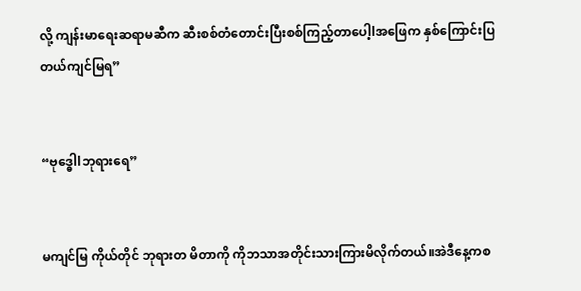လို့ ကျန်းမာရေးဆရာမဆီက ဆီးစစ်တံတောင်းပြီးစစ်ကြည့်တာပေါ့lအဖြေက နှစ်ကြောင်းပြတယ်ကျင်မြရ”


“ဗုဒ္ဓေါlဘုရားရေ”


မကျင်မြ ကိုယ်တိုင် ဘုရားတ မိတာကို ကိုဘသာအတိုင်းသားကြားမိလိုက်တယ်။အဲဒီနေ့ကစ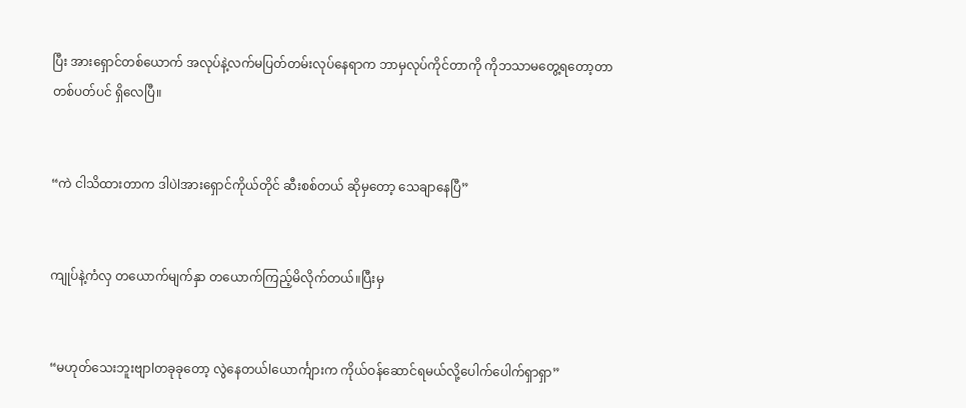ပြီး အားရှောင်တစ်ယောက် အလုပ်နဲ့လက်မပြတ်တမ်းလုပ်နေရာက ဘာမှလုပ်ကိုင်တာကို ကိုဘသာမတွေ့ရတော့တာတစ်ပတ်ပင် ရှိလေပြီ။


“ကဲ ငါသိထားတာက ဒါပဲlအားရှောင်ကိုယ်တိုင် ဆီးစစ်တယ် ဆိုမှတော့ သေချာနေပြီ”


ကျုပ်နဲ့ကံလှ တယောက်မျက်နှာ တယောက်ကြည့်မိလိုက်တယ်။ပြီးမှ


“မဟုတ်သေးဘူးဗျာlတခုခုတော့ လွဲနေတယ်lယောင်္ကျားက ကိုယ်ဝန်ဆောင်ရမယ်လို့ပေါက်ပေါက်ရှာရှာ”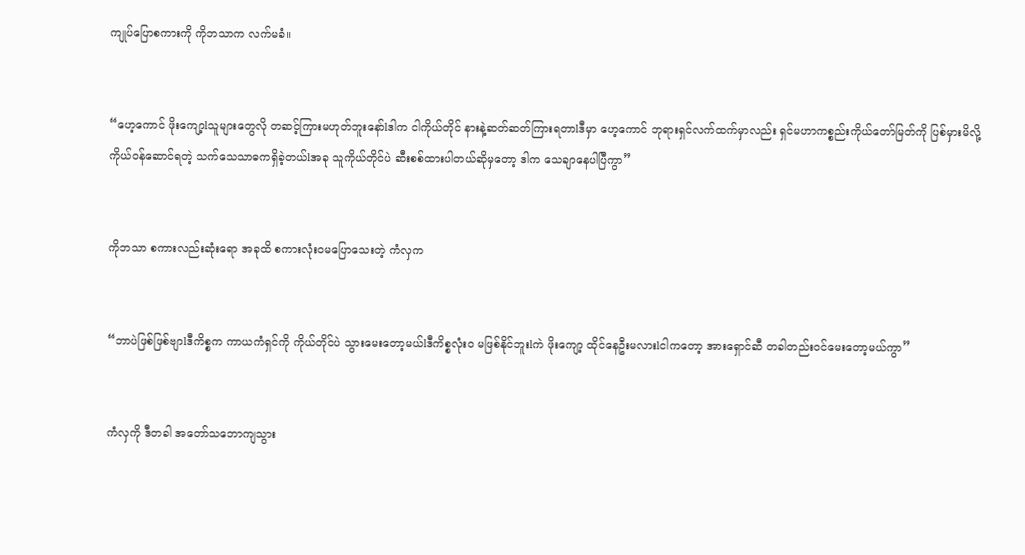ကျုပ်ပြောစကားကို ကိုဘသာက လက်မခံ။


“ဟေ့ကောင် ဖိုးကျော့lသူများတွေလို တဆင့်ကြားမဟုတ်ဘူးနော်lဒါက ငါကိုယ်တိုင် နားနဲ့ဆတ်ဆတ်ကြားရတာlဒီမှာ ဟေ့ကောင် ဘုရားရှင်လက်ထက်မှာလည်း ရှင်မဟာကစ္စည်းကိုယ်တော်မြတ်ကို ပြစ်မှားမိလို့ ကိုယ်ဝန်ဆောင်ရတဲ့ သက်သေသာဓကရှိခဲ့တယ်lအခု သူကိုယ်တိုင်ပဲ ဆီးစစ်ထားပါတယ်ဆိုမှတော့ ဒါက သေချာနေပါပြီကွာ”


ကိုဘသာ စကားလည်းဆုံးရော အခုထိ စကားလုံးဝမပြောသေးတဲ့ ကံလှက


“ဘာပဲဖြစ်ဖြစ်ဗျာlဒီကိစ္စက ကာယကံရှင်ကို ကိုယ်တိုင်ပဲ သွားမေးတော့မယ်lဒီကိစ္စလုံးဝ မဖြစ်နိုင်ဘူးlကဲ ဖိုးကျော့ ထိုင်နေဦးမလားlငါကတော့ အားရှောင်ဆီ တခါတည်းဝင်မေးတော့မယ်ကွာ”


ကံလှကို ဒီတခါ အတော်သဘောကျသွား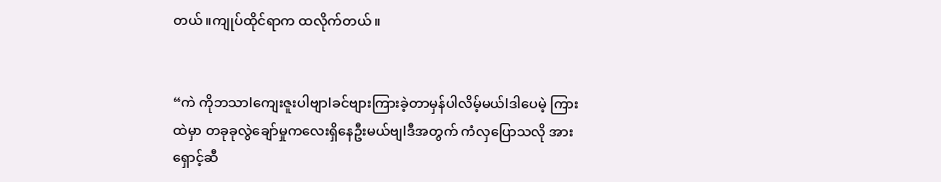တယ်။ကျုပ်ထိုင်ရာက ထလိုက်တယ်။


“ကဲ ကိုဘသာlကျေးဇူးပါဗျာlခင်ဗျားကြားခဲ့တာမှန်ပါလိမ့်မယ်lဒါပေမဲ့ ကြားထဲမှာ တခုခုလွဲချော်မှုကလေးရှိနေဦးမယ်ဗျlဒီအတွက် ကံလှပြောသလို အားရှောင့်ဆီ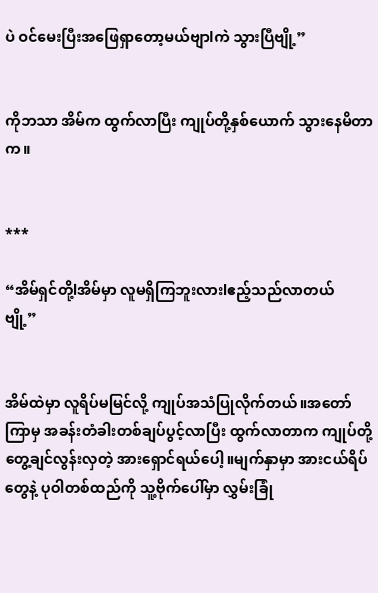ပဲ ဝင်မေးပြီးအဖြေရှာတော့မယ်ဗျာlကဲ သွားပြီဗျို့”


ကိုဘသာ အိမ်က ထွက်လာပြီး ကျုပ်တို့နှစ်ယောက် သွားနေမိတာက။


***

“အိမ်ရှင်တို့lအိမ်မှာ လူမရှိကြဘူးလားlဧည့်သည်လာတယ်ဗျို့”


အိမ်ထဲမှာ လူရိပ်မမြင်လို့ ကျုပ်အသံပြုလိုက်တယ်။အတော်ကြာမှ အခန်းတံခါးတစ်ချပ်ပွင့်လာပြီး ထွက်လာတာက ကျုပ်တို့ တွေ့ချင်လွန်းလှတဲ့ အားရှောင်ရယ်ပေါ့။မျက်နှာမှာ အားငယ်ရိပ်တွေနဲ့ ပုဝါတစ်ထည်ကို သူ့ဗိုက်ပေါ်မှာ လွှမ်းခြုံ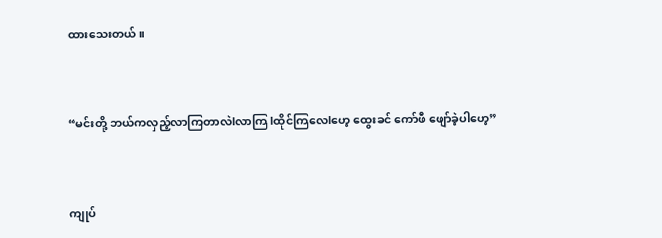ထားသေးတယ်။


“မင်းတို့ ဘယ်ကလှည့်လာကြတာလဲlလာကြ lထိုင်ကြလေlဟေ့ ထွေးခင် ကော်ဖီ ဖျော်ခဲ့ပါဟေ့”


ကျုပ်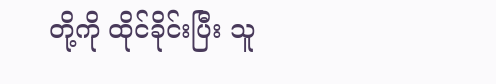တို့ကို ထိုင်ခိုင်းပြီး သူ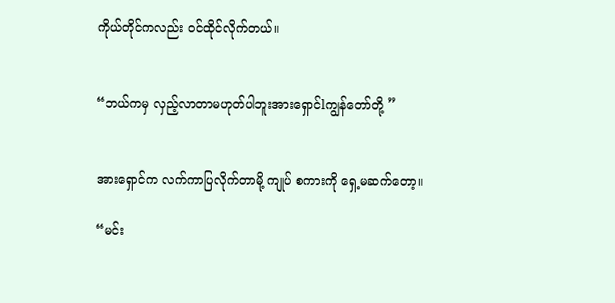ကိုယ်တိုင်ကလည်း ဝင်ထိုင်လိုက်တယ်။


“ဘယ်ကမှ လှည့်လာတာမဟုတ်ပါဘူးအားရှောင်lကျွန်တော်တို့ ”


အားရှောင်က လက်ကာပြလိုက်တာမို့ ကျုပ် စကားကို ရှေ့မဆက်တော့။

“မင်း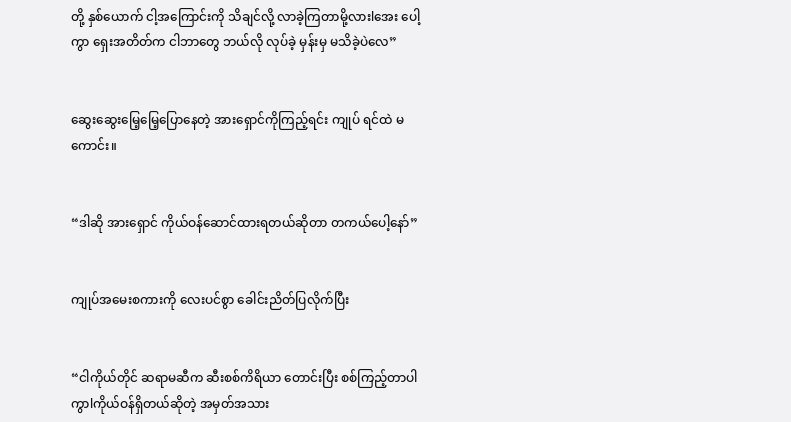တို့ နှစ်ယောက် ငါ့အကြောင်းကို သိချင်လို့ လာခဲ့ကြတာမို့လားlအေး ပေါ့ကွာ ရှေးအတိတ်က ငါဘာတွေ ဘယ်လို လုပ်ခဲ့ မှန်းမှ မသိခဲ့ပဲလေ”


ဆွေးဆွေးမြေ့မြေ့ပြောနေတဲ့ အားရှောင်ကိုကြည့်ရင်း ကျုပ် ရင်ထဲ မကောင်း။


“ဒါဆို အားရှောင် ကိုယ်ဝန်ဆောင်ထားရတယ်ဆိုတာ တကယ်ပေါ့နော်”


ကျုပ်အမေးစကားကို လေးပင်စွာ ခေါင်းညိတ်ပြလိုက်ပြီး


“ငါကိုယ်တိုင် ဆရာမဆီက ဆီးစစ်ကိရိယာ တောင်းပြီး စစ်ကြည့်တာပါကွာlကိုယ်ဝန်ရှိတယ်ဆိုတဲ့ အမှတ်အသား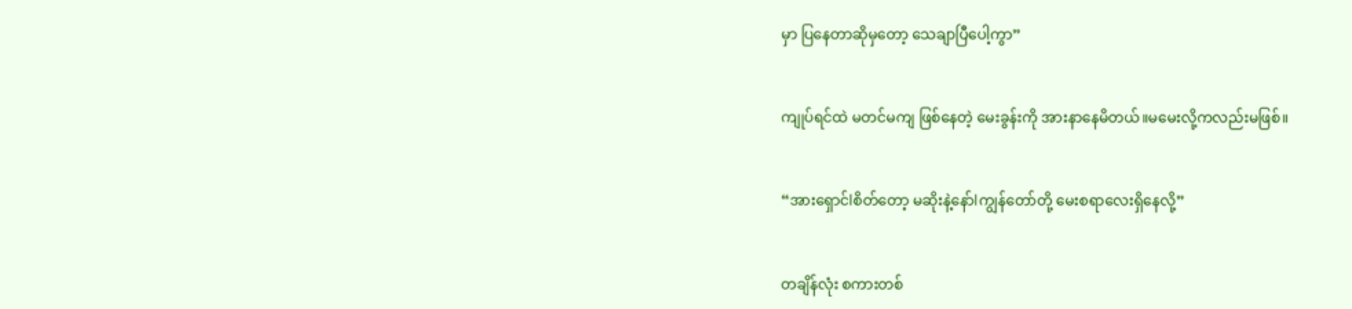မှာ ပြနေတာဆိုမှတော့ သေချာပြီပေါ့ကွာ”


ကျုပ်ရင်ထဲ မတင်မကျ ဖြစ်နေတဲ့ မေးခွန်းကို အားနာနေမိတယ်။မမေးလို့ကလည်းမဖြစ်။


“အားရှောင်lစိတ်တော့ မဆိုးနဲ့နော်lကျွန်တော်တို့ မေးစရာလေးရှိနေလို့”


တချိန်လုံး စကားတစ်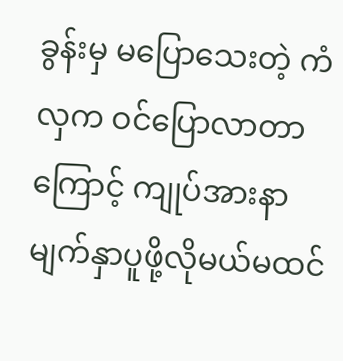ခွန်းမှ မပြောသေးတဲ့ ကံလှက ဝင်ပြောလာတာကြောင့် ကျုပ်အားနာမျက်နှာပူဖို့လိုမယ်မထင်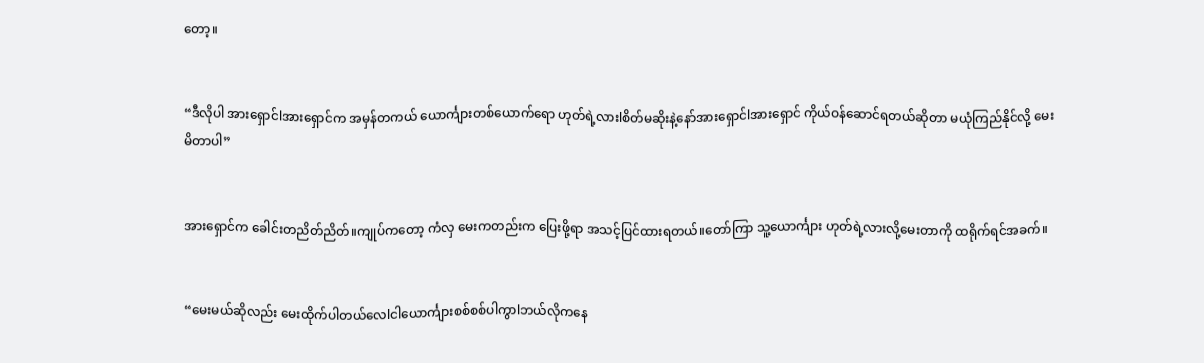တော့။


“ဒီလိုပါ အားရှောင်lအားရှောင်က အမှန်တကယ် ယောင်္ကျားတစ်ယောက်ရော ဟုတ်ရဲ့လားlစိတ်မဆိုးနဲ့နော်အားရှောင်lအားရှောင် ကိုယ်ဝန်ဆောင်ရတယ်ဆိုတာ မယုံကြည်နိုင်လို့ မေးမိတာပါ”


အားရှောင်က ခေါင်းတညိတ်ညိတ်။ကျုပ်ကတော့ ကံလှ မေးကတည်းက ပြေးဖို့ရာ အသင့်ပြင်ထားရတယ်။တော်ကြာ သူ့ယောင်္ကျား ဟုတ်ရဲ့လားလို့မေးတာကို ထရိုက်ရင်အခက်။


“မေးမယ်ဆိုလည်း မေးထိုက်ပါတယ်လေlငါယောင်္ကျားစစ်စစ်ပါကွာlဘယ်လိုကနေ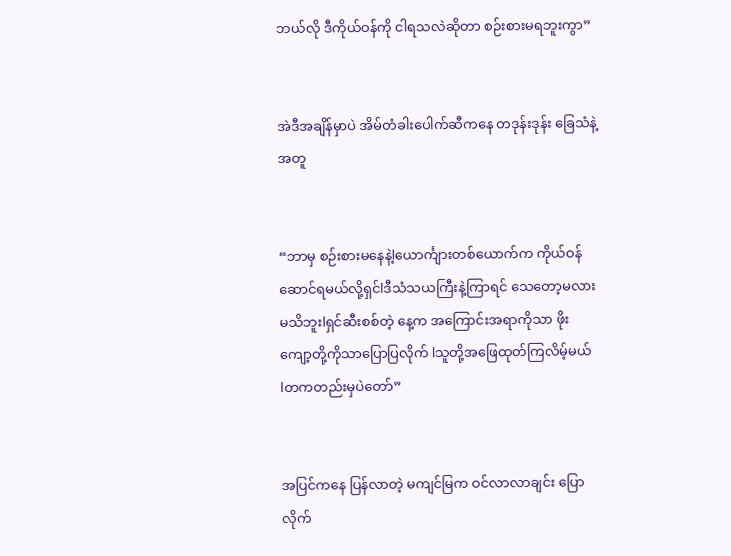ဘယ်လို ဒီကိုယ်ဝန်ကို ငါရသလဲဆိုတာ စဉ်းစားမရဘူးကွာ”


အဲဒီအချိန်မှာပဲ အိမ်တံခါးပေါက်ဆီကနေ တဒုန်းဒုန်း ခြေသံနဲ့အတူ


“ဘာမှ စဉ်းစားမနေနဲ့lယောင်္ကျားတစ်ယောက်က ကိုယ်ဝန်ဆောင်ရမယ်လို့ရှင်lဒီသံသယကြီးနဲ့ကြာရင် သေတော့မလားမသိဘူးlရှင်ဆီးစစ်တဲ့ နေ့က အကြောင်းအရာကိုသာ ဖိုးကျော့တို့ကိုသာပြောပြလိုက် lသူတို့အဖြေထုတ်ကြလိမ့်မယ်lတကတည်းမှပဲတော်”


အပြင်ကနေ ပြန်လာတဲ့ မကျင်မြက ဝင်လာလာချင်း ပြောလိုက်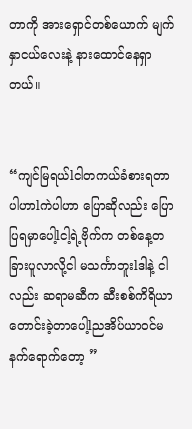တာကို အားရှောင်တစ်ယောက် မျက်နှာငယ်လေးနဲ့ နားထောင်နေရှာတယ်။


“ကျင်မြရယ်lငါတကယ်ခံစားရတာပါဟာlကဲပါဟာ ပြောဆိုလည်း ပြောပြရမှာပေါ့lငါ့ရဲ့ဗိုက်က တစ်နေ့တခြားပူလာလို့ငါ မသင်္ကာဘူးlဒါနဲ့ ငါလည်း ဆရာမဆီက ဆီးစစ်ကိရိယာ တောင်းခဲ့တာပေါ့lညအိပ်ယာဝင်မနက်ရောက်တော့ ”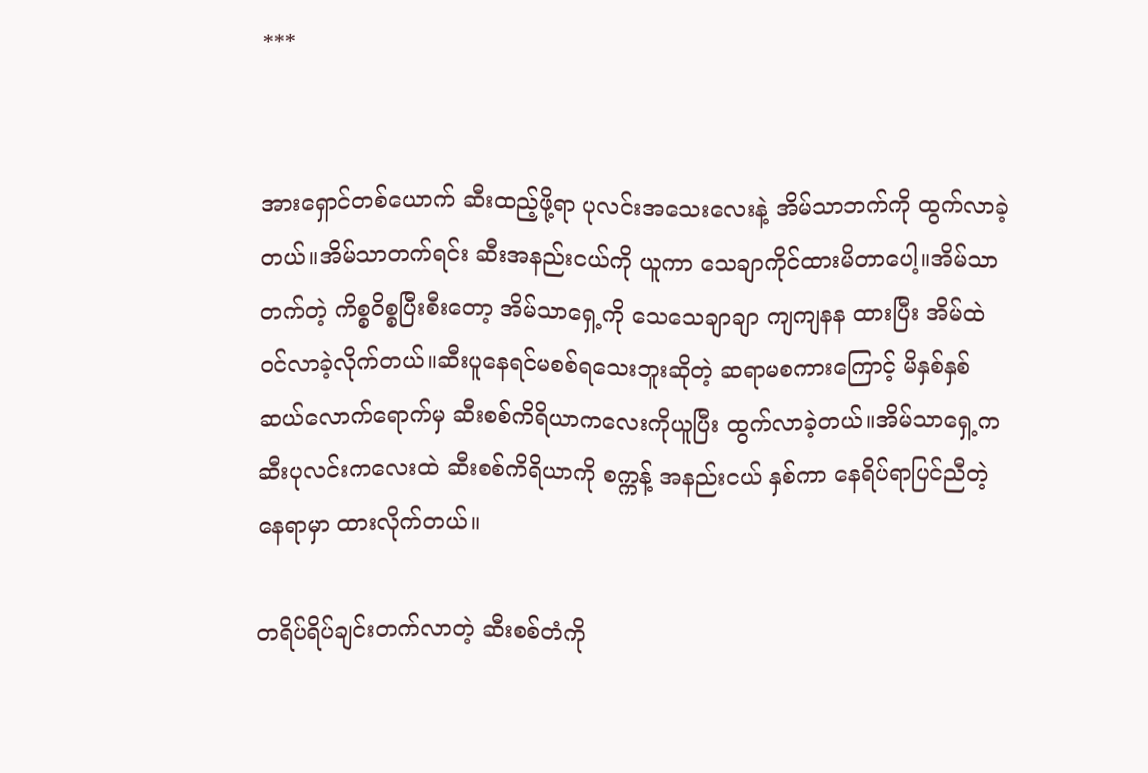***


အားရှောင်တစ်ယောက် ဆီးထည့်ဖို့ရာ ပုလင်းအသေးလေးနဲ့ အိမ်သာဘက်ကို ထွက်လာခဲ့တယ်။အိမ်သာတက်ရင်း ဆီးအနည်းငယ်ကို ယူကာ သေချာကိုင်ထားမိတာပေါ့။အိမ်သာတက်တဲ့ ကိစ္စဝိစ္စပြီးစီးတော့ အိမ်သာရှေ့ကို သေသေချာချာ ကျကျနန ထားပြီး အိမ်ထဲဝင်လာခဲ့လိုက်တယ်။ဆီးပူနေရင်မစစ်ရသေးဘူးဆိုတဲ့ ဆရာမစကားကြောင့် မိနှစ်နှစ်ဆယ်လောက်ရောက်မှ ဆီးစစ်ကိရိယာကလေးကိုယူပြီး ထွက်လာခဲ့တယ်။အိမ်သာရှေ့က ဆီးပုလင်းကလေးထဲ ဆီးစစ်ကိရိယာကို စက္ကန့် အနည်းငယ် နှစ်ကာ နေရိပ်ရာပြင်ညီတဲ့ နေရာမှာ ထားလိုက်တယ်။

တရိပ်ရိပ်ချင်းတက်လာတဲ့ ဆီးစစ်တံကို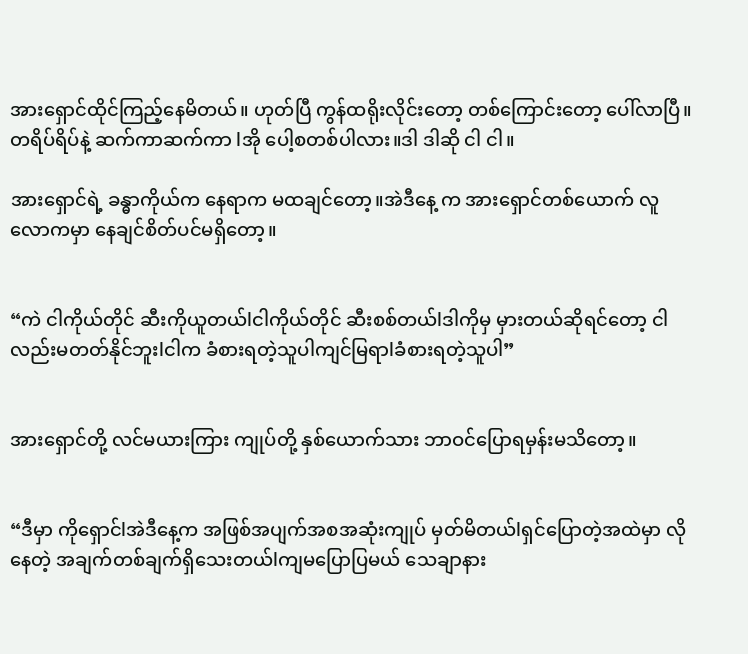အားရှောင်ထိုင်ကြည့်နေမိတယ်။ ဟုတ်ပြီ ကွန်ထရိုးလိုင်းတော့ တစ်ကြောင်းတော့ ပေါ်လာပြီ။ တရိပ်ရိပ်နဲ့ ဆက်ကာဆက်ကာ lအို ပေါ့စတစ်ပါလား။ဒါ ဒါဆို ငါ ငါ။

အားရှောင်ရဲ့ ခန္ဓာကိုယ်က နေရာက မထချင်တော့။အဲဒီနေ့ က အားရှောင်တစ်ယောက် လူလောကမှာ နေချင်စိတ်ပင်မရှိတော့။


“ကဲ ငါကိုယ်တိုင် ဆီးကိုယူတယ်lငါကိုယ်တိုင် ဆီးစစ်တယ်lဒါကိုမှ မှားတယ်ဆိုရင်တော့ ငါလည်းမတတ်နိုင်ဘူးlငါက ခံစားရတဲ့သူပါကျင်မြရာlခံစားရတဲ့သူပါ”


အားရှောင်တို့ လင်မယားကြား ကျုပ်တို့ နှစ်ယောက်သား ဘာဝင်ပြောရမှန်းမသိတော့။


“ဒီမှာ ကိုရှောင်lအဲဒီနေ့က အဖြစ်အပျက်အစအဆုံးကျုပ် မှတ်မိတယ်lရှင်ပြောတဲ့အထဲမှာ လိုနေတဲ့ အချက်တစ်ချက်ရှိသေးတယ်lကျမပြောပြမယ် သေချာနား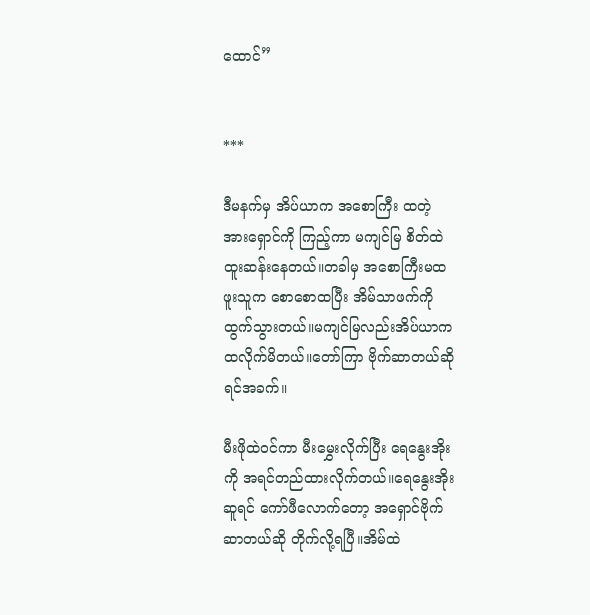ထောင်”


***

ဒီမနက်မှ အိပ်ယာက အစောကြီး ထတဲ့ အားရှောင်ကို ကြည့်ကာ မကျင်မြ စိတ်ထဲထူးဆန်းနေတယ်။တခါမှ အစောကြီးမထဖူးသူက စောစောထပြီး အိမ်သာဖက်ကို ထွက်သွားတယ်။မကျင်မြလည်းအိပ်ယာက ထလိုက်မိတယ်။တော်ကြာ ဗိုက်ဆာတယ်ဆိုရင်အခက်။

မီးဖိုထဲဝင်ကာ မီးမွှေးလိုက်ပြီး ရေနွေးအိုးကို အရင်တည်ထားလိုက်တယ်။ရေနွေးအိုးဆူရင် ကော်ဖီလောက်တော့ အရှောင်ဗိုက်ဆာတယ်ဆို တိုက်လို့ရပြီ။အိမ်ထဲ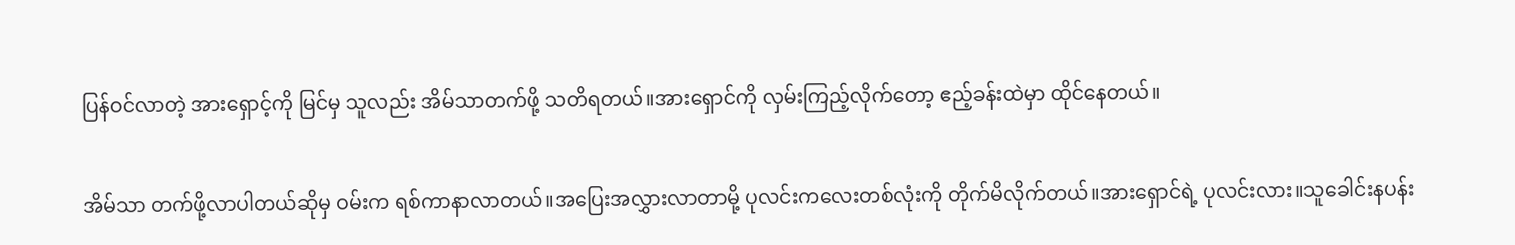ပြန်ဝင်လာတဲ့ အားရှောင့်ကို မြင်မှ သူလည်း အိမ်သာတက်ဖို့ သတိရတယ်။အားရှောင်ကို လှမ်းကြည့်လိုက်တော့ ဧည့်ခန်းထဲမှာ ထိုင်နေတယ်။

အိမ်သာ တက်ဖို့လာပါတယ်ဆိုမှ ဝမ်းက ရစ်ကာနာလာတယ်။အပြေးအလွှားလာတာမို့ ပုလင်းကလေးတစ်လုံးကို တိုက်မိလိုက်တယ်။အားရှောင်ရဲ့ ပုလင်းလား။သူခေါင်းနပန်း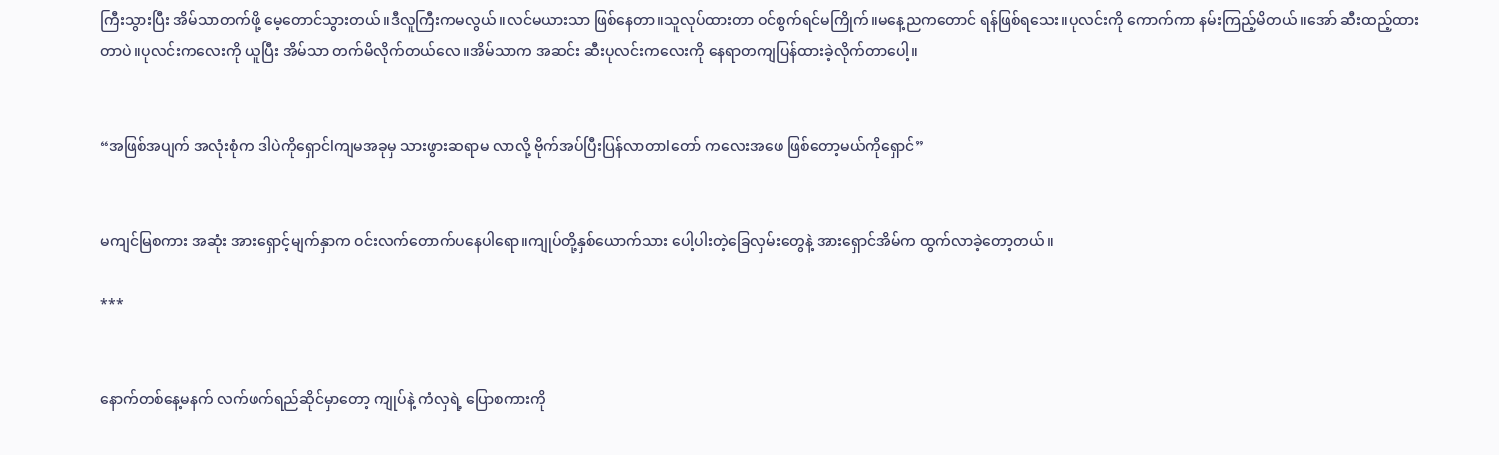ကြီးသွားပြီး အိမ်သာတက်ဖို့ မေ့တောင်သွားတယ်။ဒီလူကြီးကမလွယ်။လင်မယားသာ ဖြစ်နေတာ။သူလုပ်ထားတာ ဝင်စွက်ရင်မကြိုက်။မနေ့ညကတောင် ရန်ဖြစ်ရသေး။ပုလင်းကို ကောက်ကာ နမ်းကြည့်မိတယ်။အော် ဆီးထည့်ထားတာပဲ။ပုလင်းကလေးကို ယူပြီး အိမ်သာ တက်မိလိုက်တယ်လေ။အိမ်သာက အဆင်း ဆီးပုလင်းကလေးကို နေရာတကျပြန်ထားခဲ့လိုက်တာပေါ့။


“အဖြစ်အပျက် အလုံးစုံက ဒါပဲကိုရှောင်lကျမအခုမှ သားဖွားဆရာမ လာလို့ ဗိုက်အပ်ပြီးပြန်လာတာlတော် ကလေးအဖေ ဖြစ်တော့မယ်ကိုရှောင်”


မကျင်မြစကား အဆုံး အားရှောင့်မျက်နှာက ဝင်းလက်တောက်ပနေပါရော။ကျုပ်တို့နှစ်ယောက်သား ပေါ့ပါးတဲ့ခြေလှမ်းတွေနဲ့ အားရှောင်အိမ်က ထွက်လာခဲ့တော့တယ်။

***


နောက်တစ်နေ့မနက် လက်ဖက်ရည်ဆိုင်မှာတော့ ကျုပ်နဲ့ ကံလှရဲ့ ပြောစကားကို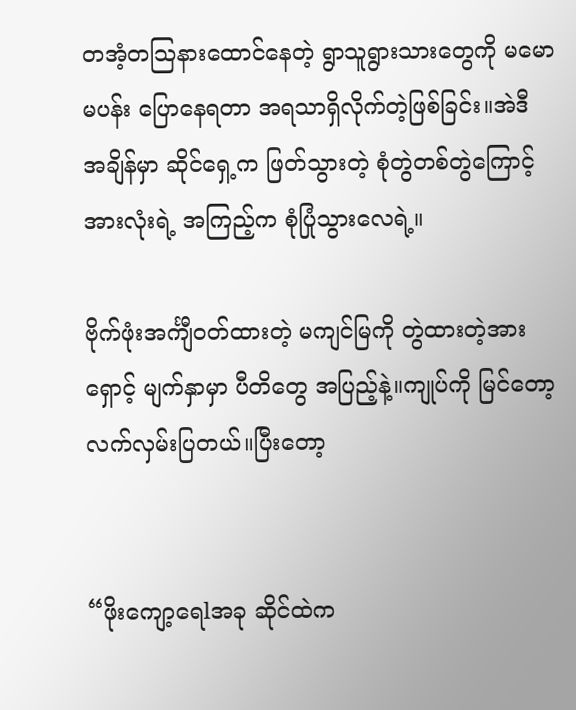တအံ့တသြနားထောင်နေတဲ့ ရွာသူရွားသားတွေကို မမောမပန်း ပြောနေရတာ အရသာရှိလိုက်တဲ့ဖြစ်ခြင်း။အဲဒီ အချိန်မှာ ဆိုင်ရှေ့က ဖြတ်သွားတဲ့ စုံတွဲတစ်တွဲကြောင့် အားလုံးရဲ့ အကြည့်က စုံပြုံသွားလေရဲ့။

ဗိုက်ဖုံးအင်္ကျီဝတ်ထားတဲ့ မကျင်မြကို တွဲထားတဲ့အားရှောင့် မျက်နှာမှာ ပီတိတွေ အပြည့်နဲ့။ကျုပ်ကို မြင်တော့ လက်လှမ်းပြတယ်။ပြီးတော့


“ဖိုးကျော့ရေlအခု ဆိုင်ထဲက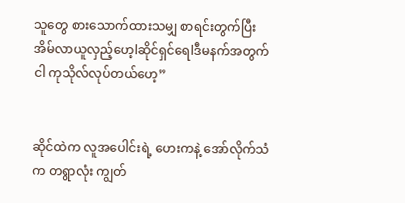သူတွေ စားသောက်ထားသမျှ စာရင်းတွက်ပြီး အိမ်လာယူလှည့်ဟေ့lဆိုင်ရှင်ရေlဒီမနက်အတွက် ငါ ကုသိုလ်လုပ်တယ်ဟေ့”


ဆိုင်ထဲက လူအပေါင်းရဲ့ ဟေးကနဲ့ အော်လိုက်သံက တရွာလုံး ကျွတ်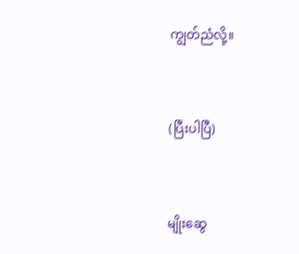ကျွတ်ညံလို့။


(ပြီးပါပြီ)


မျိုးဆွေ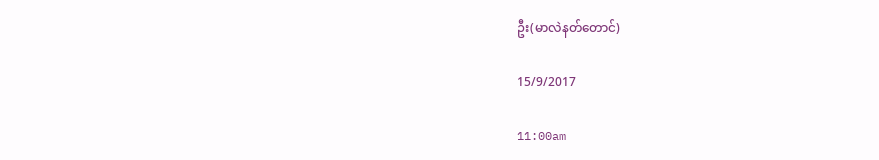ဦး(မာလဲနတ်တောင်)

15/9/2017

11:00am